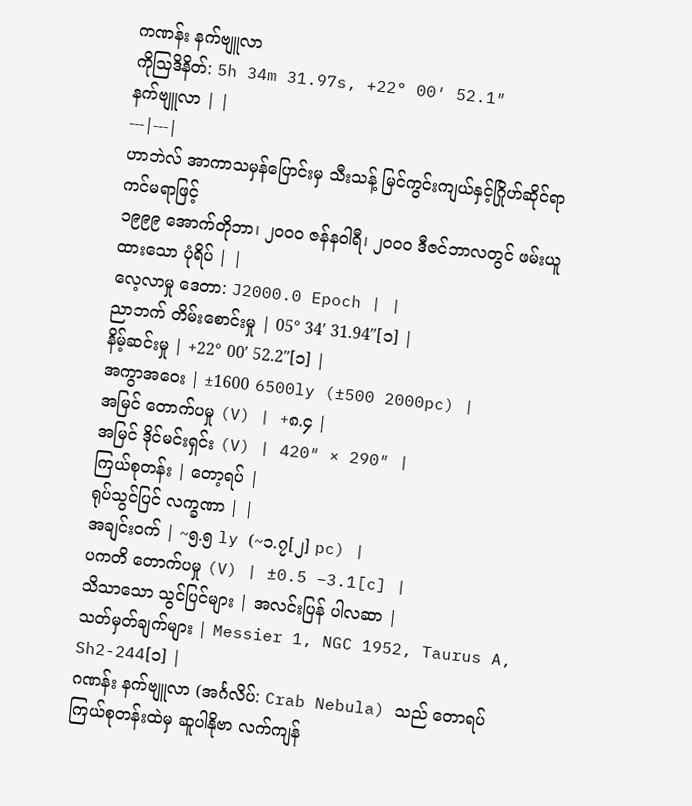ကဏန်း နက်ဗျူလာ
ကိုဩဒိနိတ်: 5h 34m 31.97s, +22° 00′ 52.1″
နက်ဗျူလာ | |
---|---|
ဟာဘဲလ် အာကာသမှန်ပြောင်းမှ သီးသန့် မြင်ကွင်းကျယ်နှင့်ဂြိုဟ်ဆိုင်ရာ ကင်မရာဖြင့်
၁၉၉၉ အောက်တိုဘာ၊ ၂ဝဝဝ ဇန်နဝါရီ၊ ၂ဝဝဝ ဒီဇင်ဘာလတွင် ဖမ်းယူထားသော ပုံရိပ် | |
လေ့လာမှု ဒေတာ: J2000.0 Epoch | |
ညာဘက် တိမ်းစောင်းမှု | 05° 34′ 31.94″[၁] |
နိမ့်ဆင်းမှု | +22° 00′ 52.2″[၁] |
အကွာအဝေး | ±1600 6500ly (±500 2000pc) |
အမြင် တောက်ပမှု (V) | +၈.၄ |
အမြင် ဒိုင်မင်းရှင်း (V) | 420″ × 290″ |
ကြယ်စုတန်း | တော့ရပ် |
ရုပ်သွင်ပြင် လက္ခဏာ | |
အချင်းဝက် | ~၅.၅ ly (~၁.၇[၂] pc) |
ပကတိ တောက်ပမှု (V) | ±0.5 −3.1[c] |
သိသာသော သွင်ပြင်များ | အလင်းပြန် ပါလဆာ |
သတ်မှတ်ချက်များ | Messier 1, NGC 1952, Taurus A, Sh2-244[၁] |
ဂဏန်း နက်ဗျူလာ (အင်္ဂလိပ်: Crab Nebula) သည် တောရပ် ကြယ်စုတန်းထဲမှ ဆူပါနိုဗာ လက်ကျန်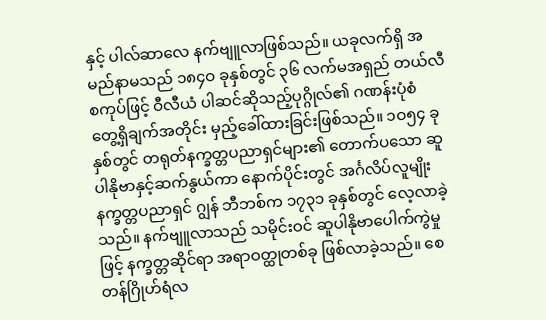နှင့် ပါလ်ဆာလေ နက်ဗျူလာဖြစ်သည်။ ယခုလက်ရှိ အမည်နာမသည် ၁၈၄ဝ ခုနှစ်တွင် ၃၆ လက်မအရှည် တယ်လီစကုပ်ဖြင့် ဝီလီယံ ပါဆင်ဆိုသည့်ပုဂ္ဂိုလ်၏ ဂဏန်းပုံစံ တွေ့ရှိချက်အတိုင်း မှည့်ခေါ်ထားခြင်းဖြစ်သည်။ ၁ဝ၅၄ ခုနှစ်တွင် တရုတ်နက္ခတ္တပညာရှင်များ၏ တောက်ပသော ဆူပါနိုဗာနှင့်ဆက်နွယ်ကာ နောက်ပိုင်းတွင် အင်္ဂလိပ်လူမျိုး နက္ခတ္တပညာရှင် ဂျွန် ဘီဘစ်က ၁၇၃၁ ခုနှစ်တွင် လေ့လာခဲ့သည်။ နက်ဗျူလာသည် သမိုင်းဝင် ဆူပါနိုဗာပေါက်ကွဲမှုဖြင့် နက္ခတ္တဆိုင်ရာ အရာဝတ္ထုတစ်ခု ဖြစ်လာခဲ့သည်။ စေတန်ဂြိုဟ်ရံလ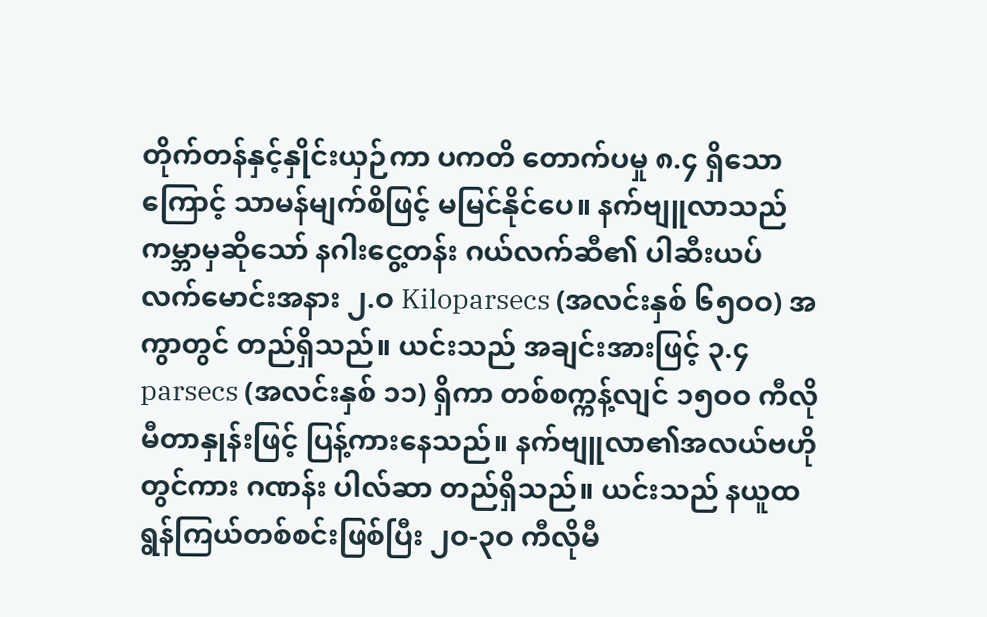တိုက်တန်နှင့်နှိုင်းယှဉ်ကာ ပကတိ တောက်ပမှု ၈.၄ ရှိသောကြောင့် သာမန်မျက်စိဖြင့် မမြင်နိုင်ပေ။ နက်ဗျူလာသည် ကမ္ဘာမှဆိုသော် နဂါးငွေ့တန်း ဂယ်လက်ဆီ၏ ပါဆီးယပ် လက်မောင်းအနား ၂.ဝ Kiloparsecs (အလင်းနှစ် ၆၅ဝဝ) အကွာတွင် တည်ရှိသည်။ ယင်းသည် အချင်းအားဖြင့် ၃.၄ parsecs (အလင်းနှစ် ၁၁) ရှိကာ တစ်စက္ကန့်လျင် ၁၅ဝဝ ကီလိုမီတာနှုန်းဖြင့် ပြန့်ကားနေသည်။ နက်ဗျူလာ၏အလယ်ဗဟိုတွင်ကား ဂဏန်း ပါလ်ဆာ တည်ရှိသည်။ ယင်းသည် နယူထရွန်ကြယ်တစ်စင်းဖြစ်ပြီး ၂ဝ-၃ဝ ကီလိုမီ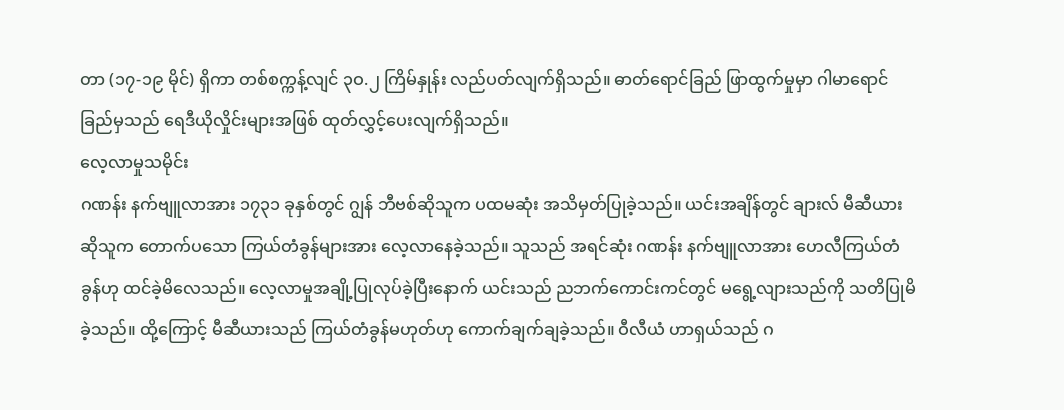တာ (၁၇-၁၉ မိုင်) ရှိကာ တစ်စက္ကန့်လျင် ၃ဝ.၂ ကြိမ်နှုန်း လည်ပတ်လျက်ရှိသည်။ ဓာတ်ရောင်ခြည် ဖြာထွက်မှုမှာ ဂါမာရောင်ခြည်မှသည် ရေဒီယိုလှိုင်းများအဖြစ် ထုတ်လွှင့်ပေးလျက်ရှိသည်။
လေ့လာမှုသမိုင်း
ဂဏန်း နက်ဗျူလာအား ၁၇၃၁ ခုနှစ်တွင် ဂျွန် ဘီဗစ်ဆိုသူက ပထမဆုံး အသိမှတ်ပြုခဲ့သည်။ ယင်းအချိန်တွင် ချားလ် မီဆီယားဆိုသူက တောက်ပသော ကြယ်တံခွန်များအား လေ့လာနေခဲ့သည်။ သူသည် အရင်ဆုံး ဂဏန်း နက်ဗျူလာအား ဟေလီကြယ်တံခွန်ဟု ထင်ခဲ့မိလေသည်။ လေ့လာမှုအချို့ပြုလုပ်ခဲ့ပြီးနောက် ယင်းသည် ညဘက်ကောင်းကင်တွင် မရွေ့လျားသည်ကို သတိပြုမိခဲ့သည်။ ထို့ကြောင့် မီဆီယားသည် ကြယ်တံခွန်မဟုတ်ဟု ကောက်ချက်ချခဲ့သည်။ ဝီလီယံ ဟာရှယ်သည် ဂ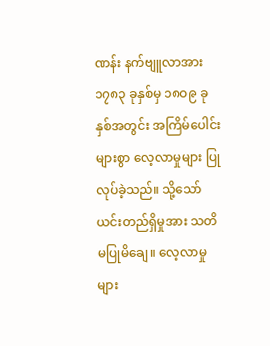ဏန်း နက်ဗျူလာအား ၁၇၈၃ ခုနှစ်မှ ၁၈ဝ၉ ခုနှစ်အတွင်း အကြိမ်ပေါင်းများစွာ လေ့လာမှုများ ပြုလုပ်ခဲ့သည်။ သို့သော် ယင်းတည်ရှိမှုအား သတိမပြုမိချေ။ လေ့လာမှုများ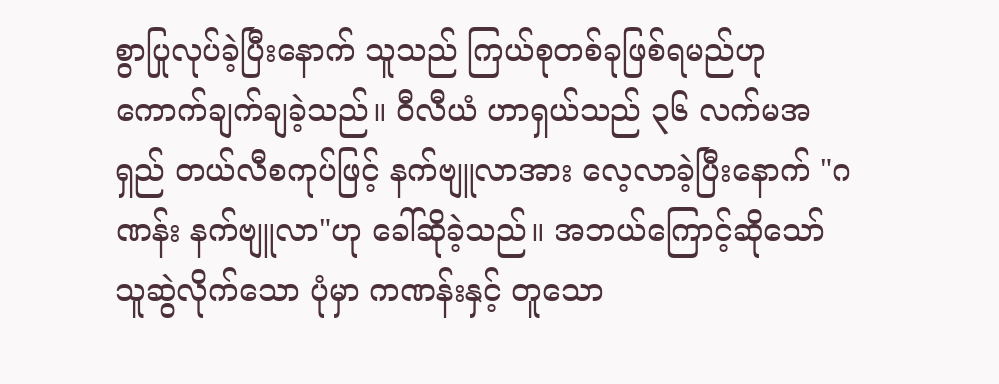စွာပြုလုပ်ခဲ့ပြီးနောက် သူသည် ကြယ်စုတစ်ခုဖြစ်ရမည်ဟု ကောက်ချက်ချခဲ့သည်။ ဝီလီယံ ဟာရှယ်သည် ၃၆ လက်မအရှည် တယ်လီစကုပ်ဖြင့် နက်ဗျူလာအား လေ့လာခဲ့ပြီးနောက် "ဂဏန်း နက်ဗျူလာ"ဟု ခေါ်ဆိုခဲ့သည်။ အဘယ်ကြောင့်ဆိုသော် သူဆွဲလိုက်သော ပုံမှာ ကဏန်းနှင့် တူသော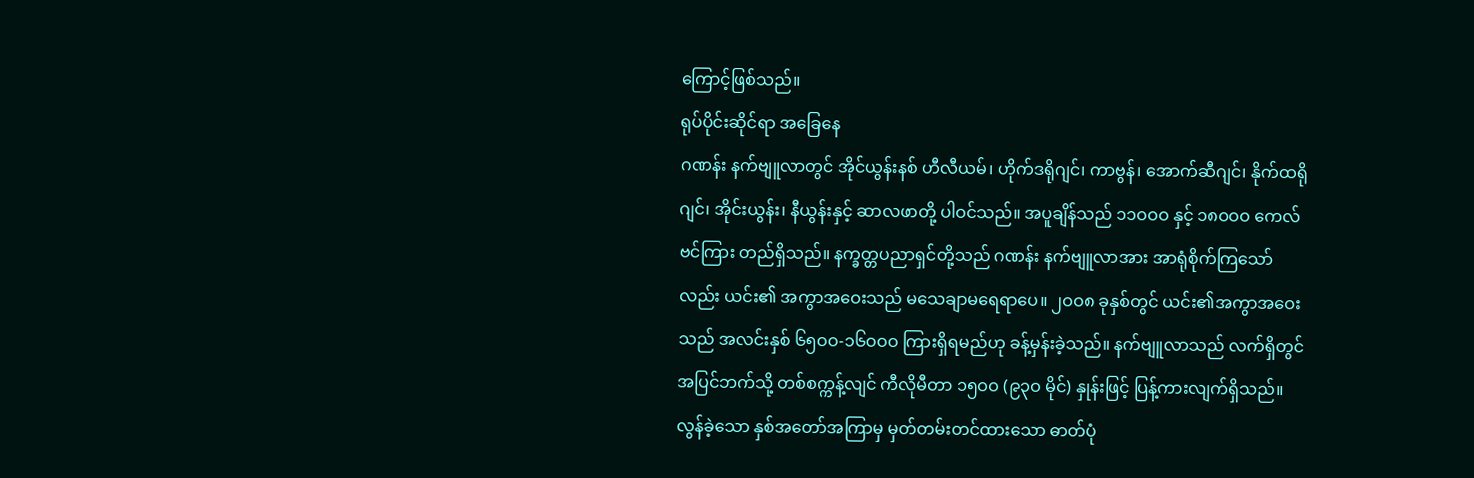ကြောင့်ဖြစ်သည်။
ရုပ်ပိုင်းဆိုင်ရာ အခြေနေ
ဂဏန်း နက်ဗျူလာတွင် အိုင်ယွန်းနစ် ဟီလီယမ်၊ ဟိုက်ဒရိုဂျင်၊ ကာဗွန်၊ အောက်ဆီဂျင်၊ နိုက်ထရိုဂျင်၊ အိုင်းယွန်း၊ နီယွန်းနှင့် ဆာလဖာတို့ ပါဝင်သည်။ အပူချိန်သည် ၁၁ဝဝဝ နှင့် ၁၈ဝဝဝ ကေလ်ဗင်ကြား တည်ရှိသည်။ နက္ခတ္တပညာရှင်တို့သည် ဂဏန်း နက်ဗျူလာအား အာရုံစိုက်ကြသော်လည်း ယင်း၏ အကွာအဝေးသည် မသေချာမရေရာပေ။ ၂ဝဝ၈ ခုနှစ်တွင် ယင်း၏အကွာအဝေးသည် အလင်းနှစ် ၆၅ဝဝ-၁၆ဝဝဝ ကြားရှိရမည်ဟု ခန့်မှန်းခဲ့သည်။ နက်ဗျူလာသည် လက်ရှိတွင် အပြင်ဘက်သို့ တစ်စက္ကန့်လျင် ကီလိုမီတာ ၁၅ဝဝ (၉၃ဝ မိုင်) နှုန်းဖြင့် ပြန့်ကားလျက်ရှိသည်။ လွန်ခဲ့သော နှစ်အတော်အကြာမှ မှတ်တမ်းတင်ထားသော ဓာတ်ပုံ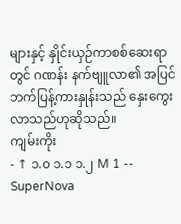များနှင့် နှိုင်းယှဉ်ကာစစ်ဆေးရာတွင် ဂဏန်း နက်ဗျူလာ၏ အပြင်ဘက်ပြန့်ကားနှုန်းသည် နှေးကွေးလာသည်ဟုဆိုသည်။
ကျမ်းကိုး
- ↑ ၁.၀ ၁.၁ ၁.၂ M 1 -- SuperNova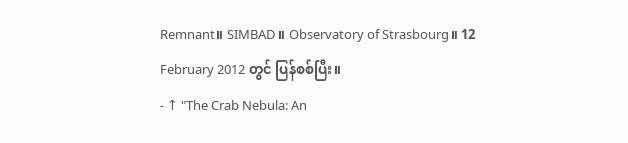Remnant။ SIMBAD။ Observatory of Strasbourg။ 12 February 2012 တွင် ပြန်စစ်ပြီး။
- ↑ "The Crab Nebula: An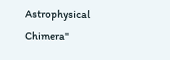Astrophysical Chimera"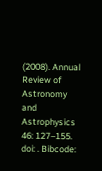(2008). Annual Review of Astronomy and Astrophysics 46: 127–155. doi: . Bibcode: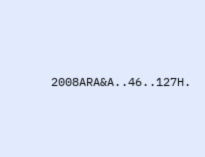2008ARA&A..46..127H.